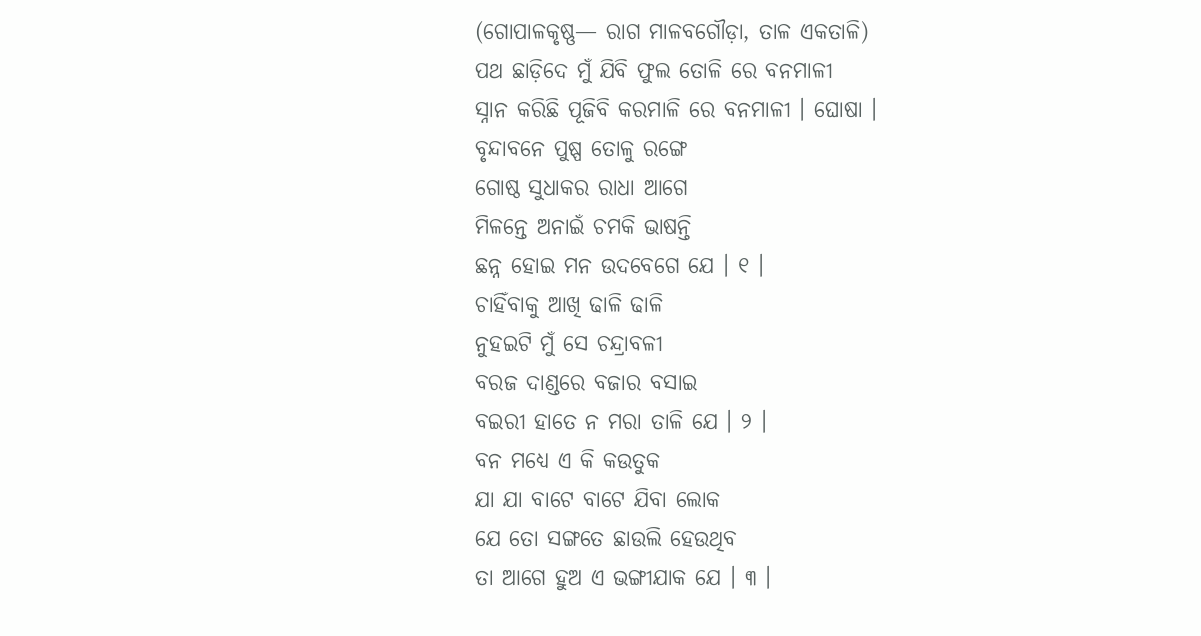(ଗୋପାଳକୃଷ୍ଣ— ରାଗ ମାଳବଗୌଡ଼ା, ତାଳ ଏକତାଳି)
ପଥ ଛାଡ଼ିଦେ ମୁଁ ଯିବି ଫୁଲ ତୋଳି ରେ ବନମାଳୀ
ସ୍ନାନ କରିଛି ପୂଜିବି କରମାଳି ରେ ବନମାଳୀ । ଘୋଷା ।
ବୃନ୍ଦାବନେ ପୁଷ୍ପ ତୋଳୁ ରଙ୍ଗେ
ଗୋଷ୍ଠ ସୁଧାକର ରାଧା ଆଗେ
ମିଳନ୍ତେ ଅନାଇଁ ଚମକି ଭାଷନ୍ତି
ଛନ୍ନ ହୋଇ ମନ ଉଦବେଗେ ଯେ । ୧ ।
ଚାହିଁବାକୁ ଆଖି ଢାଳି ଢାଳି
ନୁହଇଟି ମୁଁ ସେ ଚନ୍ଦ୍ରାବଳୀ
ବରଜ ଦାଣ୍ଡରେ ବଜାର ବସାଇ
ବଇରୀ ହାତେ ନ ମରା ତାଳି ଯେ । ୨ ।
ବନ ମଧ୍ୟେ ଏ କି କଉତୁକ
ଯା ଯା ବାଟେ ବାଟେ ଯିବା ଲୋକ
ଯେ ତୋ ସଙ୍ଗତେ ଛାଉଲି ହେଉଥିବ
ତା ଆଗେ ହୁଅ ଏ ଭଙ୍ଗୀଯାକ ଯେ । ୩ ।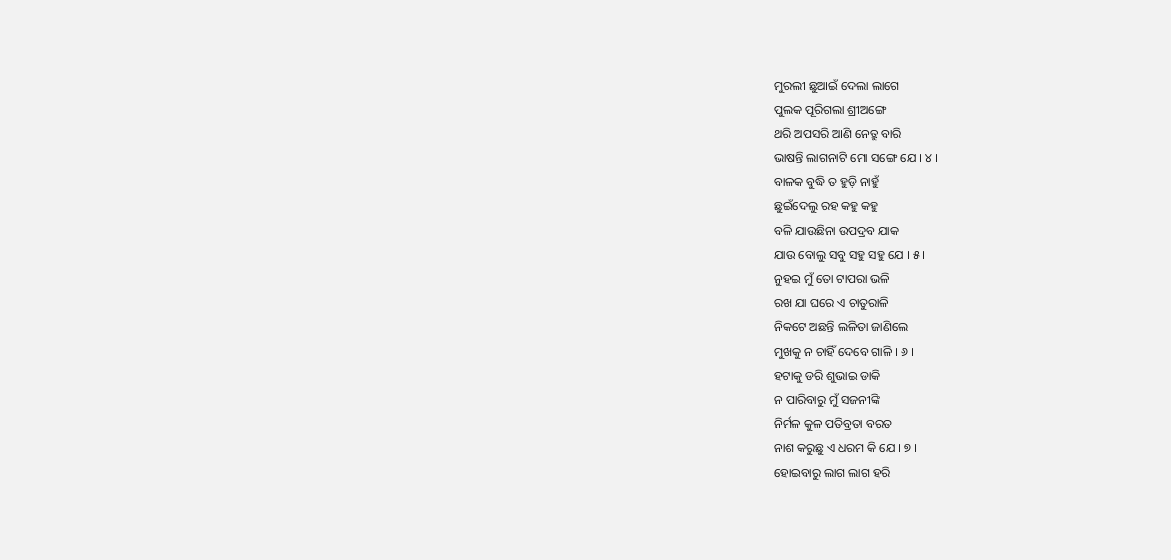ମୁରଲୀ ଛୁଆଇଁ ଦେଲା ଲାଗେ
ପୁଲକ ପୂରିଗଲା ଶ୍ରୀଅଙ୍ଗେ
ଥରି ଅପସରି ଆଣି ନେତ୍ରୁ ବାରି
ଭାଷନ୍ତି ଲାଗନାଟି ମୋ ସଙ୍ଗେ ଯେ । ୪ ।
ବାଳକ ବୁଦ୍ଧି ତ ହୁଡ଼ି ନାହୁଁ
ଛୁଇଁଦେଲୁ ରହ କହୁ କହୁ
ବଳି ଯାଉଛିନା ଉପଦ୍ରବ ଯାକ
ଯାଉ ବୋଲୁ ସବୁ ସହୁ ସହୁ ଯେ । ୫ ।
ନୁହଇ ମୁଁ ତୋ ଟାପରା ଭଳି
ରଖ ଯା ଘରେ ଏ ଚାତୁରାଳି
ନିକଟେ ଅଛନ୍ତି ଲଳିତା ଜାଣିଲେ
ମୁଖକୁ ନ ଚାହିଁ ଦେବେ ଗାଳି । ୬ ।
ହଟାକୁ ଡରି ଶୁଭାଇ ଡାକି
ନ ପାରିବାରୁ ମୁଁ ସଜନୀଙ୍କି
ନିର୍ମଳ କୁଳ ପତିବ୍ରତା ବରତ
ନାଶ କରୁଛୁ ଏ ଧରମ କି ଯେ । ୭ ।
ହୋଇବାରୁ ଲାଗ ଲାଗ ହରି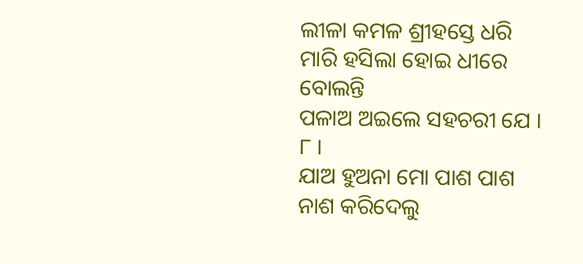ଲୀଳା କମଳ ଶ୍ରୀହସ୍ତେ ଧରି
ମାରି ହସିଲା ହୋଇ ଧୀରେ ବୋଲନ୍ତି
ପଳାଅ ଅଇଲେ ସହଚରୀ ଯେ । ୮ ।
ଯାଅ ହୁଅନା ମୋ ପାଶ ପାଶ
ନାଶ କରିଦେଲୁ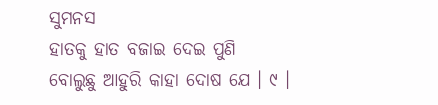ସୁମନସ
ହାତକୁ ହାତ ବଜାଇ ଦେଇ ପୁଣି
ବୋଲୁଛୁ ଆହୁରି କାହା ଦୋଷ ଯେ । ୯ ।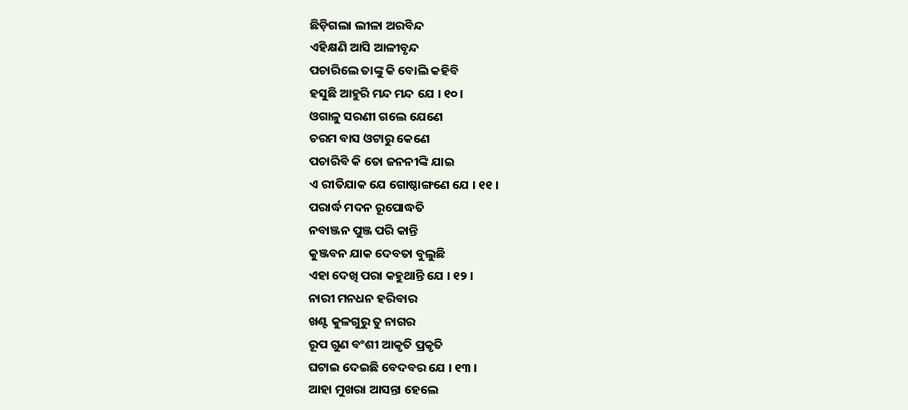ଛିଡ଼ିଗଲା ଲୀଳା ଅରବିନ୍ଦ
ଏହିକ୍ଷଣି ଆସି ଆଳୀବୃନ୍ଦ
ପଚାରିଲେ ତାଙ୍କୁ କି ବୋଲି କହିବି
ହସୁଛି ଆହୁରି ମନ୍ଦ ମନ୍ଦ ଯେ । ୧୦ ।
ଓଗାଳୁ ସରଣୀ ଗଲେ ଯେଣେ
ଚରମ ବାସ ଓଟାରୁ କେଣେ
ପଚାରିବି କି ତୋ ଜନନୀଙ୍କି ଯାଇ
ଏ ରୀତିଯାକ ଯେ ଗୋଷ୍ଠାଙ୍ଗଣେ ଯେ । ୧୧ ।
ପରାର୍ଦ୍ଧ ମଦନ ରୂପୋଦ୍ଧତି
ନବାଞ୍ଜନ ପୁଞ୍ଜ ପରି କାନ୍ତି
କୁଞ୍ଜବନ ଯାକ ଦେବତା ବୁଲୁଛି
ଏହା ଦେଖି ପରା କହୁଥାନ୍ତି ଯେ । ୧୨ ।
ନାରୀ ମନଧନ ହରିବାର
ଖଣ୍ଟ କୁଳଗୁରୁ ତୁ ନାଗର
ରୂପ ଗୁଣ ବଂଶୀ ଆକୃତି ପ୍ରକୃତି
ଘଟାଇ ଦେଇଛି ବେଦବର ଯେ । ୧୩ ।
ଆହା ମୁଖରା ଆସନ୍ତା ହେଲେ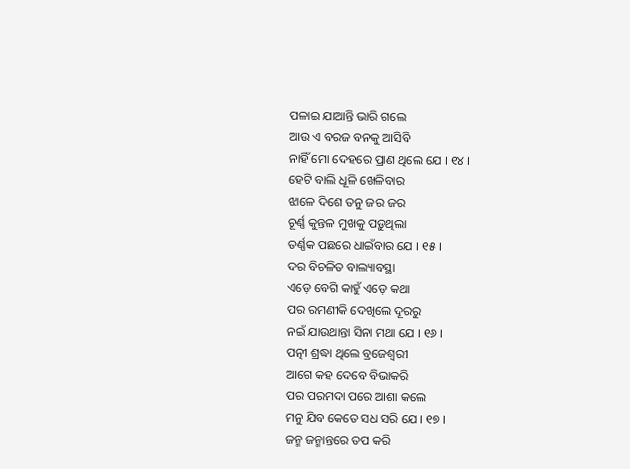ପଳାଇ ଯାଆନ୍ତି ଭାରି ଗଲେ
ଆଉ ଏ ବରଜ ବନକୁ ଆସିବି
ନାହିଁ ମୋ ଦେହରେ ପ୍ରାଣ ଥିଲେ ଯେ । ୧୪ ।
ହେଟି ବାଲି ଧୂଳି ଖେଳିବାର
ଝାଳେ ଦିଶେ ତନୁ ଜର ଜର
ଚୂର୍ଣ୍ଣ କୁନ୍ତଳ ମୁଖକୁ ପଡ଼ୁଥିଲା
ତର୍ଣ୍ଣକ ପଛରେ ଧାଇଁବାର ଯେ । ୧୫ ।
ଦର ବିଚଳିତ ବାଲ୍ୟାବସ୍ଥା
ଏଡ଼େ ବେଗି କାହୁଁ ଏଡ଼େ କଥା
ପର ରମଣୀକି ଦେଖିଲେ ଦୂରରୁ
ନଇଁ ଯାଉଥାନ୍ତା ସିନା ମଥା ଯେ । ୧୬ ।
ପତ୍ନୀ ଶ୍ରଦ୍ଧା ଥିଲେ ବ୍ରଜେଶ୍ୱରୀ
ଆଗେ କହ ଦେବେ ବିଭାକରି
ପର ପରମଦା ପରେ ଆଶା କଲେ
ମନୁ ଯିବ କେତେ ସଧ ସରି ଯେ । ୧୭ ।
ଜନ୍ମ ଜନ୍ମାନ୍ତରେ ତପ କରି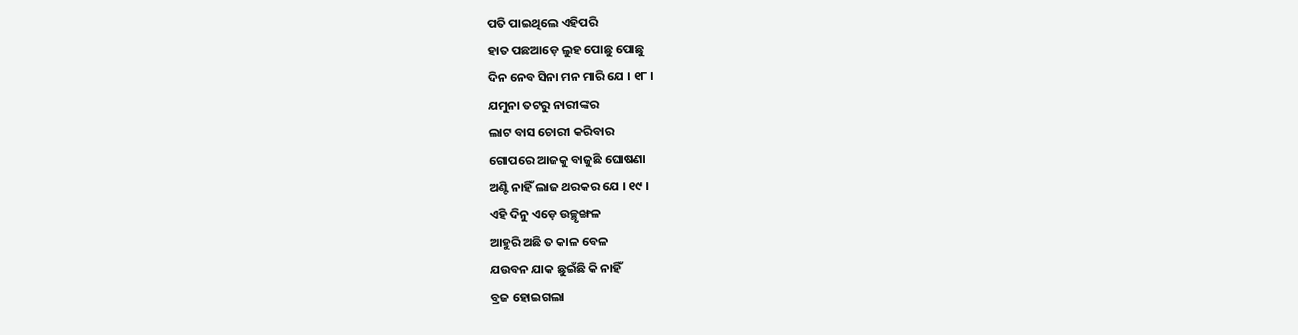ପତି ପାଇଥିଲେ ଏହିପରି
ହାତ ପଛଆଡ଼େ ଲୁହ ପୋଛୁ ପୋଛୁ
ଦିନ ନେବ ସିନା ମନ ମାରି ଯେ । ୧୮ ।
ଯମୁନା ତଟରୁ ନାରୀଙ୍କର
ଲାଟ ବାସ ଚୋରୀ କରିବାର
ଗୋପରେ ଆଜକୁ ବାଜୁଛି ଘୋଷଣା
ଅଣ୍ଟି ନାହିଁ ଲାଜ ଥରକର ଯେ । ୧୯ ।
ଏହି ଦିନୁ ଏଡ଼େ ଉଚ୍ଛୃଙ୍ଖଳ
ଆହୁରି ଅଛି ତ କାଳ ବେଳ
ଯଉବନ ଯାକ ଛୁଇଁଛି କି ନାହିଁ
ବ୍ରଜ ହୋଇଗଲା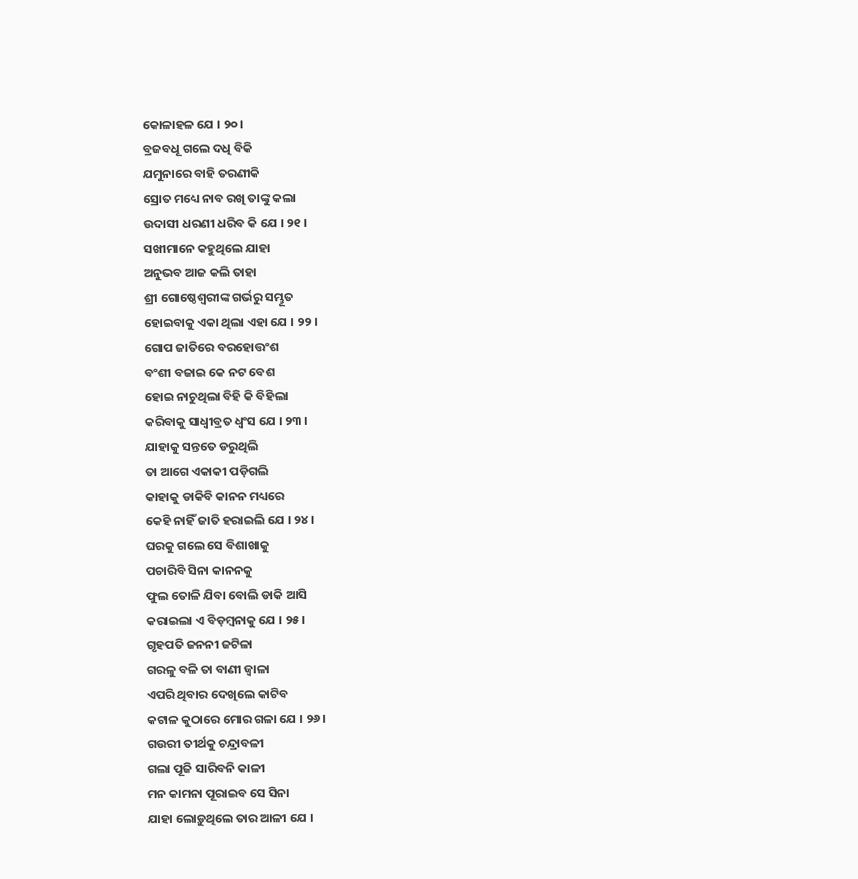କୋଳାହଳ ଯେ । ୨୦ ।
ବ୍ରଜବଧୂ ଗଲେ ଦଧି ବିକି
ଯମୁନାରେ ବାହି ତରଣୀକି
ସ୍ରୋତ ମଧ୍ୟେ ନାବ ରଖି ତାଙ୍କୁ କଲା
ଉଦାସୀ ଧରଣୀ ଧରିବ କି ଯେ । ୨୧ ।
ସଖୀମାନେ କହୁଥିଲେ ଯାହା
ଅନୁଭବ ଆଜ କଲି ତାହା
ଶ୍ରୀ ଗୋଷ୍ଠେଶ୍ୱରୀଙ୍କ ଗର୍ଭରୁ ସମ୍ଭୂତ
ହୋଇବାକୁ ଏକା ଥିଲା ଏହା ଯେ । ୨୨ ।
ଗୋପ ଜାତିରେ ବରହୋତ୍ତଂଶ
ବଂଶୀ ବଜାଇ କେ ନଟ ବେଶ
ହୋଇ ନାଚୁଥିଲା ବିହି କି ବିହିଲା
କରିବାକୁ ସାଧ୍ୱୀବ୍ରତ ଧ୍ୱଂସ ଯେ । ୨୩ ।
ଯାହାକୁ ସନ୍ତତେ ଡରୁଥିଲି
ତା ଆଗେ ଏକାକୀ ପଡ଼ିଗଲି
କାହାକୁ ଡାକିବି କାନନ ମଧ୍ୟରେ
କେହି ନାହିଁ ଜାତି ହରାଇଲି ଯେ । ୨୪ ।
ଘରକୁ ଗଲେ ସେ ବିଶାଖାକୁ
ପଚାରିବି ସିନା କାନନକୁ
ଫୁଲ ତୋଳି ଯିବା ବୋଲି ଡାକି ଆସି
କରାଇଲା ଏ ବିଡ଼ମ୍ବନାକୁ ଯେ । ୨୫ ।
ଗୃହପତି ଜନନୀ ଜଟିଳା
ଗରଳୁ ବଳି ତା ବାଣୀ ଜ୍ୱାଳା
ଏପରି ଥିବାର ଦେଖିଲେ କାଟିବ
କଟାଳ କୁଠାରେ ମୋର ଗଳା ଯେ । ୨୬ ।
ଗଉରୀ ତୀର୍ଥକୁ ଚନ୍ଦ୍ରାବଳୀ
ଗଲା ପୂଜି ସାରିବନି କାଳୀ
ମନ କାମନା ପୂରାଇବ ସେ ସିନା
ଯାହା ଲୋଡ଼ୁଥିଲେ ତାର ଆଳୀ ଯେ ।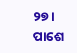୨୭ ।
ପାଶେ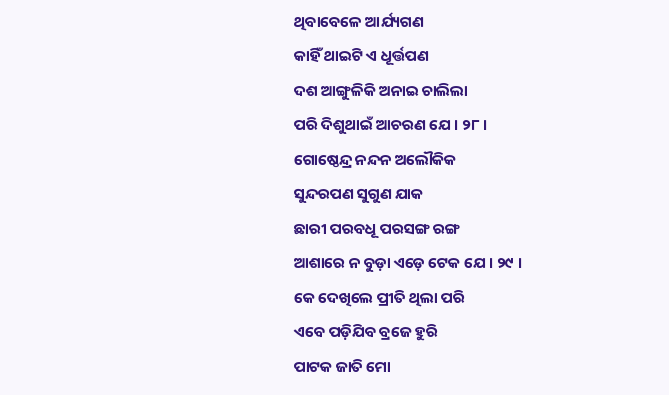ଥିବାବେଳେ ଆର୍ଯ୍ୟଗଣ
କାହିଁ ଥାଇଟି ଏ ଧୂର୍ତ୍ତପଣ
ଦଶ ଆଙ୍ଗୁଳିକି ଅନାଇ ଚାଲିଲା
ପରି ଦିଶୁଥାଇଁ ଆଚରଣ ଯେ । ୨୮ ।
ଗୋଷ୍ଠେନ୍ଦ୍ର ନନ୍ଦନ ଅଲୌକିକ
ସୁନ୍ଦରପଣ ସୁଗୁଣ ଯାକ
ଛାରୀ ପରବଧୂ ପରସଙ୍ଗ ରଙ୍ଗ
ଆଶାରେ ନ ବୁଡ଼ା ଏଡ଼େ ଟେକ ଯେ । ୨୯ ।
କେ ଦେଖିଲେ ପ୍ରୀତି ଥିଲା ପରି
ଏବେ ପଡ଼ିଯିବ ବ୍ରଜେ ହୁରି
ପାଟକ ଜାତି ମୋ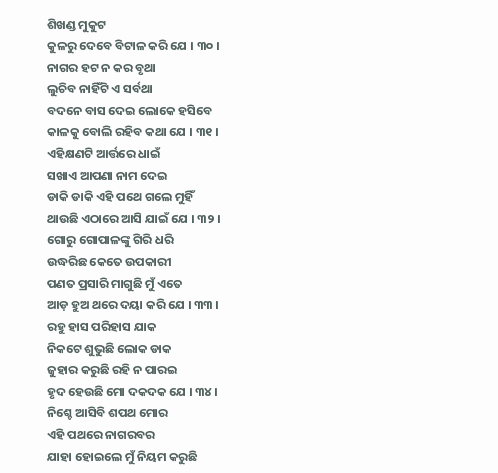ଶିଖଣ୍ଡ ମୁକୁଟ
କୁଳରୁ ଦେବେ ବିଟାଳ କରି ଯେ । ୩୦ ।
ନାଗର ହଟ ନ କର ବୃଥା
ଲୁଚିବ ନାହିଁଟି ଏ ସର୍ବଥା
ବଦନେ ବାସ ଦେଇ ଲୋକେ ହସିବେ
କାଳକୁ ବୋଲି ରହିବ କଥା ଯେ । ୩୧ ।
ଏହିକ୍ଷଣଟି ଆର୍ତ୍ତରେ ଧାଇଁ
ସଖାଏ ଆପଣା ନାମ ଦେଇ
ଡାକି ଡାକି ଏହି ପଥେ ଗଲେ ମୁହିଁ
ଥାଉଛି ଏଠାରେ ଆସି ଯାଇଁ ଯେ । ୩୨ ।
ଗୋରୁ ଗୋପାଳଙ୍କୁ ଗିରି ଧରି
ଉଦ୍ଧରିଛ କେତେ ଉପକାରୀ
ପଣତ ପ୍ରସାରି ମାଗୁଛି ମୁଁ ଏତେ
ଆଡ଼ ହୁଅ ଥରେ ଦୟା କରି ଯେ । ୩୩ ।
ରହୁ ହାସ ପରିହାସ ଯାକ
ନିକଟେ ଶୁଭୁଛି ଲୋକ ଡାକ
ଜୁହାର କରୁଛି ରହି ନ ପାରଇ
ହୃଦ ହେଉଛି ମୋ ଦକଦକ ଯେ । ୩୪ ।
ନିଶ୍ଚେ ଆସିବି ଶପଥ ମୋର
ଏହି ପଥରେ ନାଗରବର
ଯାହା ହୋଇଲେ ମୁଁ ନିୟମ କରୁଛି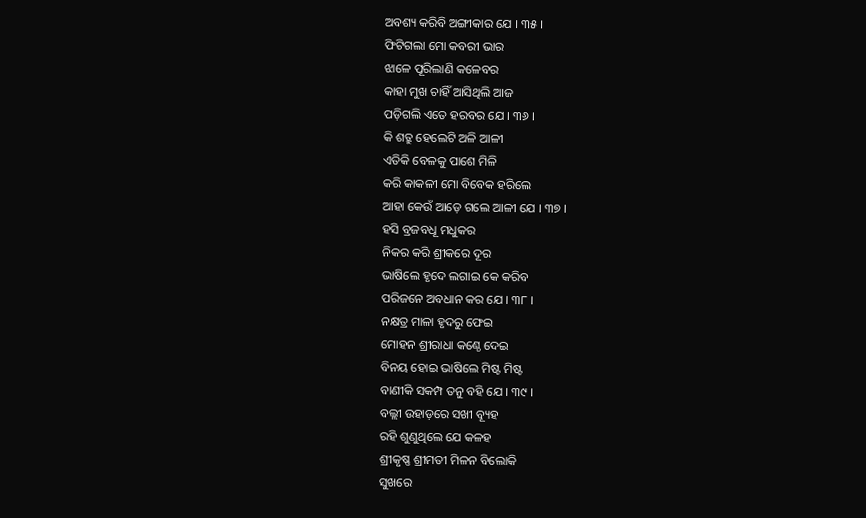ଅବଶ୍ୟ କରିବି ଅଙ୍ଗୀକାର ଯେ । ୩୫ ।
ଫିଟିଗଲା ମୋ କବରୀ ଭାର
ଝାଳେ ପୂରିଲାଣି କଳେବର
କାହା ମୁଖ ଚାହିଁ ଆସିଥିଲି ଆଜ
ପଡ଼ିଗଲି ଏତେ ହରବର ଯେ । ୩୬ ।
କି ଶତ୍ରୁ ହେଲେଟି ଅଳି ଆଳୀ
ଏତିକି ବେଳକୁ ପାଶେ ମିଳି
କରି କାକଳୀ ମୋ ବିବେକ ହରିଲେ
ଆହା କେଉଁ ଆଡ଼େ ଗଲେ ଆଳୀ ଯେ । ୩୭ ।
ହସି ବ୍ରଜବଧୂ ମଧୁକର
ନିକର କରି ଶ୍ରୀକରେ ଦୂର
ଭାଷିଲେ ହୃଦେ ଲଗାଇ କେ କରିବ
ପରିଜନେ ଅବଧାନ କର ଯେ । ୩୮ ।
ନକ୍ଷତ୍ର ମାଳା ହୃଦରୁ ଫେଇ
ମୋହନ ଶ୍ରୀରାଧା କଣ୍ଠେ ଦେଇ
ବିନୟ ହୋଇ ଭାଷିଲେ ମିଷ୍ଟ ମିଷ୍ଟ
ବାଣୀକି ସକମ୍ପ ତନୁ ବହି ଯେ । ୩୯ ।
ବଲ୍ଲୀ ଉହାଡ଼ରେ ସଖୀ ବ୍ୟୂହ
ରହି ଶୁଣୁଥିଲେ ଯେ କଳହ
ଶ୍ରୀକୃଷ୍ଣ ଶ୍ରୀମତୀ ମିଳନ ବିଲୋକି
ସୁଖରେ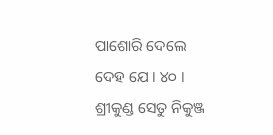ପାଶୋରି ଦେଲେ ଦେହ ଯେ । ୪୦ ।
ଶ୍ରୀକୁଣ୍ଡ ସେତୁ ନିକୁଞ୍ଜ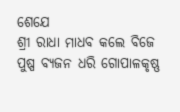ଶେଯେ
ଶ୍ରୀ ରାଧା ମାଧବ କଲେ ବିଜେ
ପୁଷ୍ପ ବ୍ୟଜନ ଧରି ଗୋପାଳକୃଷ୍ଣ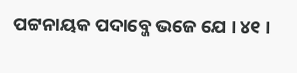ପଟ୍ଟନାୟକ ପଦାବ୍ଜେ ଭଜେ ଯେ । ୪୧ ।